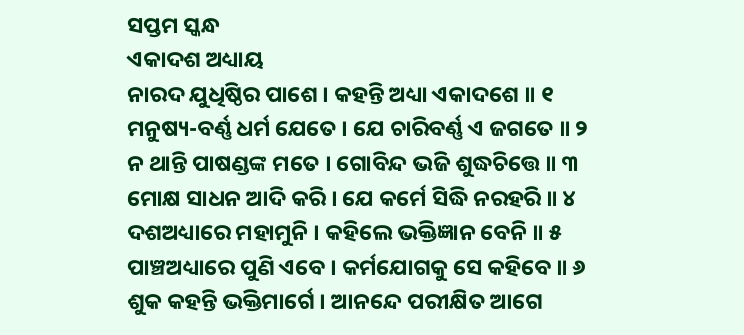ସପ୍ତମ ସ୍କନ୍ଧ
ଏକାଦଶ ଅଧ୍ୟାୟ
ନାରଦ ଯୁଧିଷ୍ଠିର ପାଶେ । କହନ୍ତି ଅଧ୍ୟା ଏକାଦଶେ ॥ ୧
ମନୁଷ୍ୟ-ବର୍ଣ୍ଣ ଧର୍ମ ଯେତେ । ଯେ ଚାରିବର୍ଣ୍ଣ ଏ ଜଗତେ ॥ ୨
ନ ଥାନ୍ତି ପାଷଣ୍ଡଙ୍କ ମତେ । ଗୋବିନ୍ଦ ଭଜି ଶୁଦ୍ଧଚିତ୍ତେ ॥ ୩
ମୋକ୍ଷ ସାଧନ ଆଦି କରି । ଯେ କର୍ମେ ସିଦ୍ଧି ନରହରି ॥ ୪
ଦଶଅଧ୍ୟାରେ ମହାମୁନି । କହିଲେ ଭକ୍ତିଜ୍ଞାନ ବେନି ॥ ୫
ପାଞ୍ଚଅଧ୍ୟାରେ ପୁଣି ଏବେ । କର୍ମଯୋଗକୁ ସେ କହିବେ ॥ ୬
ଶୁକ କହନ୍ତି ଭକ୍ତିମାର୍ଗେ । ଆନନ୍ଦେ ପରୀକ୍ଷିତ ଆଗେ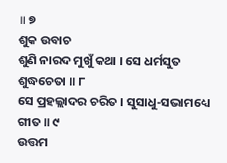॥ ୭
ଶୁକ ଉବାଚ
ଶୁଣି ନାରଦ ମୁଖୁଁ କଥା । ସେ ଧର୍ମସୁତ ଶୁଦ୍ଧଚେତା ॥ ୮
ସେ ପ୍ରହଲ୍ଲାଦର ଚରିତ । ସୁସାଧୁ-ସଭାମଧ୍ୟେ ଗୀତ ॥ ୯
ଉତ୍ତମ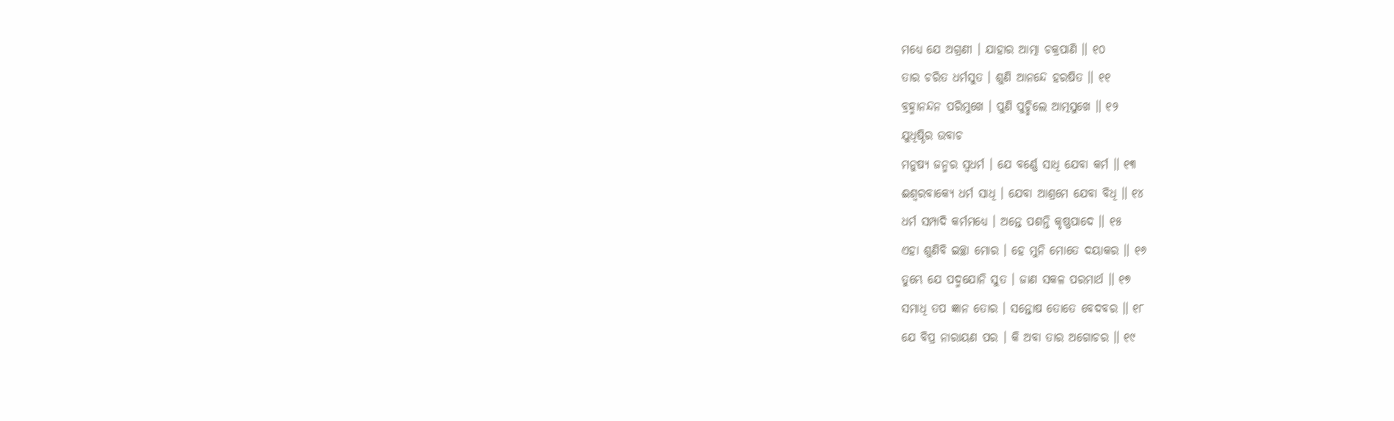ମଧ୍ୟେ ଯେ ଅଗ୍ରଣୀ । ଯାହାର ଆତ୍ମା ଚକ୍ରପାଣି ॥ ୧୦
ତାର ଚରିତ ଧର୍ମସୁତ । ଶୁଣି ଆନନ୍ଦେ ହରଷିତ ॥ ୧୧
ବ୍ରହ୍ମାନନ୍ଦନ ପରିମୁଖେ । ପୁଣି ପୁଚ୍ଛିଲେ ଆତ୍ମସୁଖେ ॥ ୧୨
ଯୁଧିଷ୍ଠିର ଉବାଚ
ମନୁଷ୍ୟ ଜନ୍ମର ସ୍ୱଧର୍ମ । ଯେ ବର୍ଣ୍ଣେ ସାଧି ଯେବା କର୍ମ ॥ ୧୩
ଈଶ୍ୱରବାକ୍ୟେ ଧର୍ମ ସାଧି । ଯେବା ଆଶ୍ରମେ ଯେବା ବିଧି ॥ ୧୪
ଧର୍ମ ସମ୍ପାଦି କର୍ମମଧ୍ୟେ । ଅନ୍ତେ ପଶନ୍ତି କୃଷ୍ଣପାଦେ ॥ ୧୫
ଏହା ଶୁଣିବି ଇଚ୍ଛା ମୋର । ହେ ମୁନି ମୋତେ ଦୟାକର ॥ ୧୬
ତୁମ୍ଭେ ଯେ ପଦ୍ମଯୋନି ସୁତ । ଜାଣ ସକଳ ପରମାର୍ଥ ॥ ୧୭
ସମାଧି ତପ ଜ୍ଞାନ ତୋର । ସନ୍ତୋଷ ତୋତେ ବେଦବର ॥ ୧୮
ଯେ ବିପ୍ର ନାରାୟଣ ପର । କି ଅବା ତାର ଅଗୋଚର ॥ ୧୯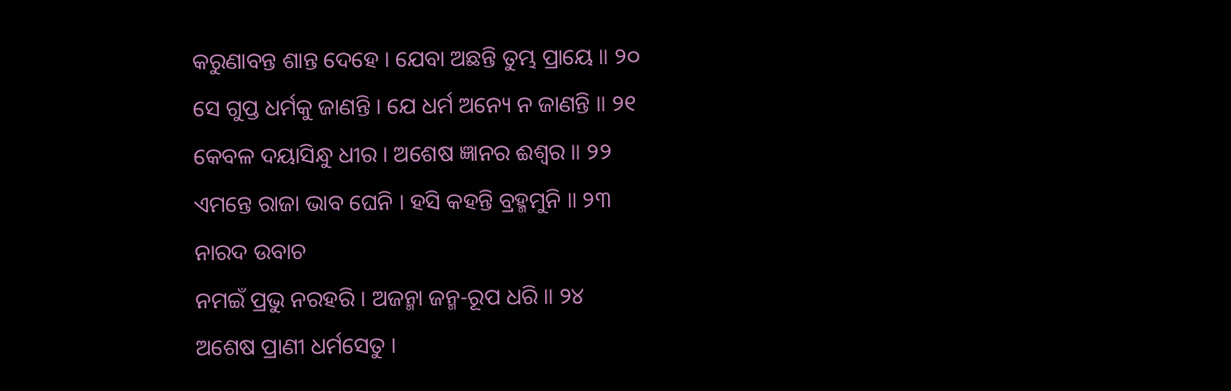କରୁଣାବନ୍ତ ଶାନ୍ତ ଦେହେ । ଯେବା ଅଛନ୍ତି ତୁମ୍ଭ ପ୍ରାୟେ ॥ ୨୦
ସେ ଗୁପ୍ତ ଧର୍ମକୁ ଜାଣନ୍ତି । ଯେ ଧର୍ମ ଅନ୍ୟେ ନ ଜାଣନ୍ତି ॥ ୨୧
କେବଳ ଦୟାସିନ୍ଧୁ ଧୀର । ଅଶେଷ ଜ୍ଞାନର ଈଶ୍ୱର ॥ ୨୨
ଏମନ୍ତେ ରାଜା ଭାବ ଘେନି । ହସି କହନ୍ତି ବ୍ରହ୍ମମୁନି ॥ ୨୩
ନାରଦ ଉବାଚ
ନମଇଁ ପ୍ରଭୁ ନରହରି । ଅଜନ୍ମା ଜନ୍ମ-ରୂପ ଧରି ॥ ୨୪
ଅଶେଷ ପ୍ରାଣୀ ଧର୍ମସେତୁ ।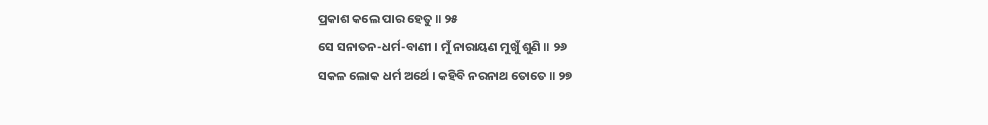ପ୍ରକାଶ କଲେ ପାର ହେତୁ ॥ ୨୫
ସେ ସନାତନ-ଧର୍ମ-ବାଣୀ । ମୁଁ ନାରାୟଣ ମୁଖୁଁ ଶୁଣି ॥ ୨୬
ସକଳ ଲୋକ ଧର୍ମ ଅର୍ଥେ । କହିବି ନରନାଥ ତୋତେ ॥ ୨୭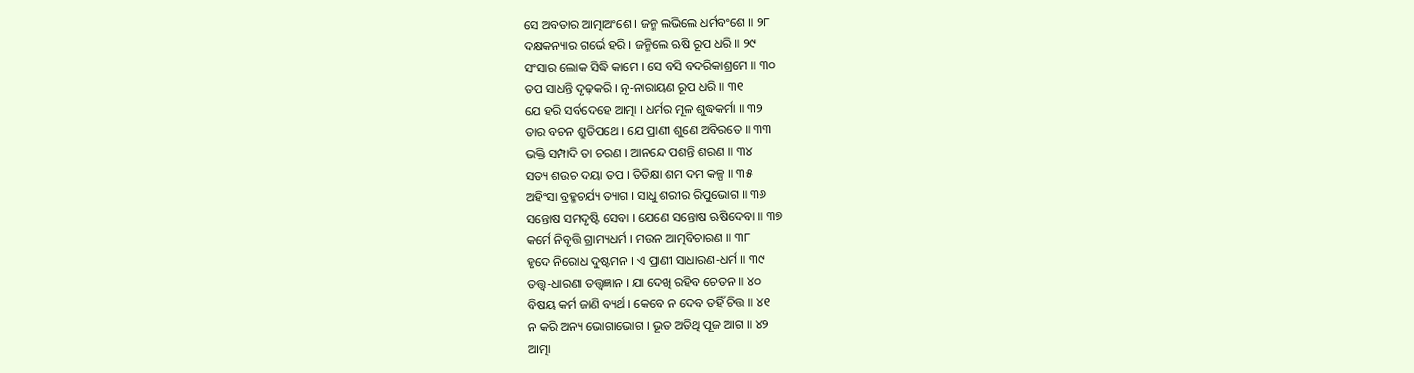ସେ ଅବତାର ଆତ୍ମାଅଂଶେ । ଜନ୍ମ ଲଭିଲେ ଧର୍ମବଂଶେ ॥ ୨୮
ଦକ୍ଷକନ୍ୟାର ଗର୍ଭେ ହରି । ଜନ୍ମିଲେ ଋଷି ରୂପ ଧରି ॥ ୨୯
ସଂସାର ଲୋକ ସିଦ୍ଧି କାମେ । ସେ ବସି ବଦରିକାଶ୍ରମେ ॥ ୩୦
ତପ ସାଧନ୍ତି ଦୃଢ଼କରି । ନୃ-ନାରାୟଣ ରୂପ ଧରି ॥ ୩୧
ଯେ ହରି ସର୍ବଦେହେ ଆତ୍ମା । ଧର୍ମର ମୂଳ ଶୁଦ୍ଧକର୍ମା ॥ ୩୨
ତାର ବଚନ ଶ୍ରୁତିପଥେ । ଯେ ପ୍ରାଣୀ ଶୁଣେ ଅବିରତେ ॥ ୩୩
ଭକ୍ତି ସମ୍ପାଦି ତା ଚରଣ । ଆନନ୍ଦେ ପଶନ୍ତି ଶରଣ ॥ ୩୪
ସତ୍ୟ ଶଉଚ ଦୟା ତପ । ତିତିକ୍ଷା ଶମ ଦମ କଳ୍ପ ॥ ୩୫
ଅହିଂସା ବ୍ରହ୍ମଚର୍ଯ୍ୟ ତ୍ୟାଗ । ସାଧୁ ଶରୀର ରିପୁଭୋଗ ॥ ୩୬
ସନ୍ତୋଷ ସମଦୃଷ୍ଟି ସେବା । ଯେଣେ ସନ୍ତୋଷ ଋଷିଦେବା ॥ ୩୭
କର୍ମେ ନିବୃତ୍ତି ଗ୍ରାମ୍ୟଧର୍ମ । ମଉନ ଆତ୍ମବିଚାରଣ ॥ ୩୮
ହୃଦେ ନିରୋଧ ଦୁଷ୍ଟମନ । ଏ ପ୍ରାଣୀ ସାଧାରଣ-ଧର୍ମ ॥ ୩୯
ତତ୍ତ୍ୱ-ଧାରଣା ତତ୍ତ୍ୱଜ୍ଞାନ । ଯା ଦେଖି ରହିବ ଚେତନ ॥ ୪୦
ବିଷୟ କର୍ମ ଜାଣି ବ୍ୟର୍ଥ । କେବେ ନ ଦେବ ତହିଁ ଚିତ୍ତ ॥ ୪୧
ନ କରି ଅନ୍ୟ ଭୋଗାଭୋଗ । ଭୂତ ଅତିଥି ପୂଜ ଆଗ ॥ ୪୨
ଆତ୍ମା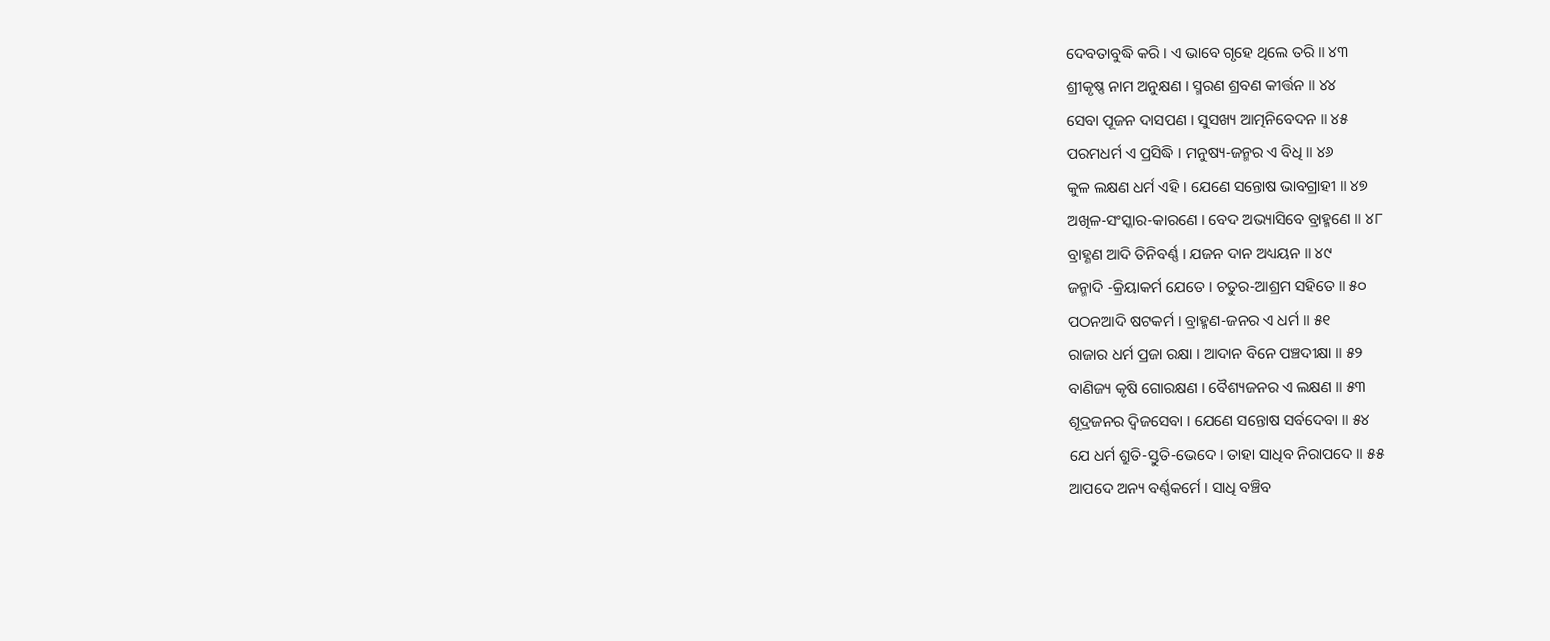ଦେବତାବୁଦ୍ଧି କରି । ଏ ଭାବେ ଗୃହେ ଥିଲେ ତରି ॥ ୪୩
ଶ୍ରୀକୃଷ୍ଣ ନାମ ଅନୁକ୍ଷଣ । ସ୍ମରଣ ଶ୍ରବଣ କୀର୍ତ୍ତନ ॥ ୪୪
ସେବା ପୂଜନ ଦାସପଣ । ସୁସଖ୍ୟ ଆତ୍ମନିବେଦନ ॥ ୪୫
ପରମଧର୍ମ ଏ ପ୍ରସିଦ୍ଧି । ମନୁଷ୍ୟ-ଜନ୍ମର ଏ ବିଧି ॥ ୪୬
କୁଳ ଲକ୍ଷଣ ଧର୍ମ ଏହି । ଯେଣେ ସନ୍ତୋଷ ଭାବଗ୍ରାହୀ ॥ ୪୭
ଅଖିଳ-ସଂସ୍କାର-କାରଣେ । ବେଦ ଅଭ୍ୟାସିବେ ବ୍ରାହ୍ମଣେ ॥ ୪୮
ବ୍ରାହ୍ଣଣ ଆଦି ତିନିବର୍ଣ୍ଣ । ଯଜନ ଦାନ ଅଧ୍ୟୟନ ॥ ୪୯
ଜନ୍ମାଦି -କ୍ରିୟାକର୍ମ ଯେତେ । ଚତୁର-ଆଶ୍ରମ ସହିତେ ॥ ୫୦
ପଠନଆଦି ଷଟକର୍ମ । ବ୍ରାହ୍ମଣ-ଜନର ଏ ଧର୍ମ ॥ ୫୧
ରାଜାର ଧର୍ମ ପ୍ରଜା ରକ୍ଷା । ଆଦାନ ବିନେ ପଞ୍ଚଦୀକ୍ଷା ॥ ୫୨
ବାଣିଜ୍ୟ କୃଷି ଗୋରକ୍ଷଣ । ବୈଶ୍ୟଜନର ଏ ଲକ୍ଷଣ ॥ ୫୩
ଶୂଦ୍ରଜନର ଦ୍ୱିଜସେବା । ଯେଣେ ସନ୍ତୋଷ ସର୍ବଦେବା ॥ ୫୪
ଯେ ଧର୍ମ ଶ୍ରୁତି-ସ୍ତୁତି-ଭେଦେ । ତାହା ସାଧିବ ନିରାପଦେ ॥ ୫୫
ଆପଦେ ଅନ୍ୟ ବର୍ଣ୍ଣକର୍ମେ । ସାଧି ବଞ୍ଚିବ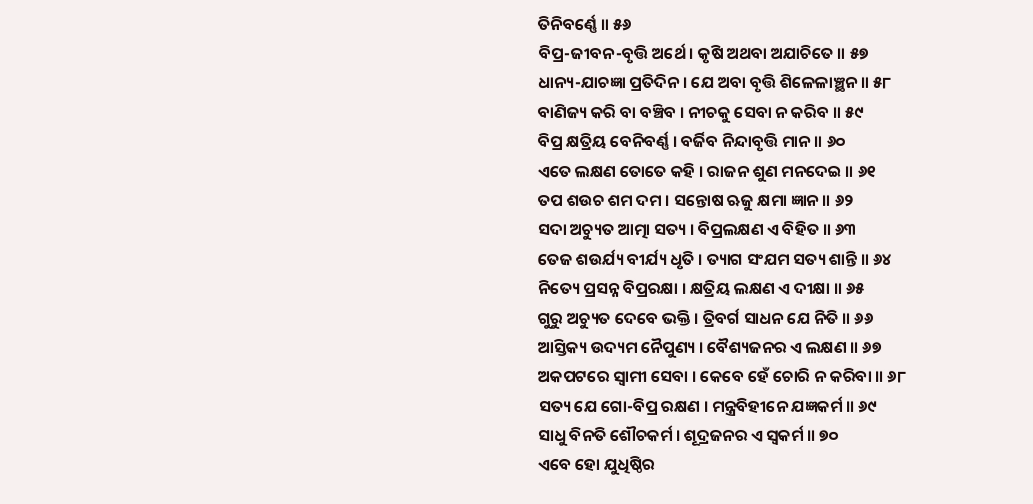ତିନିବର୍ଣ୍ଣେ ॥ ୫୬
ବିପ୍ର-ଜୀବନ-ବୃତ୍ତି ଅର୍ଥେ । କୃଷି ଅଥବା ଅଯାଚିତେ ॥ ୫୭
ଧାନ୍ୟ-ଯାଚଜ୍ଞା ପ୍ରତିଦିନ । ଯେ ଅବା ବୃତ୍ତି ଶିଳେଳାଞ୍ଛନ ॥ ୫୮
ବାଣିଜ୍ୟ କରି ବା ବଞ୍ଚିବ । ନୀଚକୁ ସେବା ନ କରିବ ॥ ୫୯
ବିପ୍ର କ୍ଷତ୍ରିୟ ବେନିବର୍ଣ୍ଣ । ବର୍ଜିବ ନିନ୍ଦାବୃତ୍ତି ମାନ ॥ ୬୦
ଏତେ ଲକ୍ଷଣ ତୋତେ କହି । ରାଜନ ଶୁଣ ମନଦେଇ ॥ ୬୧
ତପ ଶଉଚ ଶମ ଦମ । ସନ୍ତୋଷ ଋଜୁ କ୍ଷମା ଜ୍ଞାନ ॥ ୬୨
ସଦା ଅଚ୍ୟୁତ ଆତ୍ମା ସତ୍ୟ । ବିପ୍ରଲକ୍ଷଣ ଏ ବିହିତ ॥ ୬୩
ତେଜ ଶଉର୍ଯ୍ୟ ବୀର୍ଯ୍ୟ ଧୃତି । ତ୍ୟାଗ ସଂଯମ ସତ୍ୟ ଶାନ୍ତି ॥ ୬୪
ନିତ୍ୟେ ପ୍ରସନ୍ନ ବିପ୍ରରକ୍ଷା । କ୍ଷତ୍ରିୟ ଲକ୍ଷଣ ଏ ଦୀକ୍ଷା ॥ ୬୫
ଗୁରୁ ଅଚ୍ୟୁତ ଦେବେ ଭକ୍ତି । ତ୍ରିବର୍ଗ ସାଧନ ଯେ ନିତି ॥ ୬୬
ଆସ୍ତିକ୍ୟ ଉଦ୍ୟମ ନୈପୁଣ୍ୟ । ବୈଶ୍ୟଜନର ଏ ଲକ୍ଷଣ ॥ ୬୭
ଅକପଟରେ ସ୍ୱାମୀ ସେବା । କେବେ ହେଁ ଚୋରି ନ କରିବା ॥ ୬୮
ସତ୍ୟ ଯେ ଗୋ-ବିପ୍ର ରକ୍ଷଣ । ମନ୍ତ୍ରବିହୀନେ ଯଜ୍ଞକର୍ମ ॥ ୬୯
ସାଧୁ ବିନତି ଶୌଚକର୍ମ । ଶୂଦ୍ରଜନର ଏ ସ୍ୱକର୍ମ ॥ ୭୦
ଏବେ ହୋ ଯୁଧିଷ୍ଠିର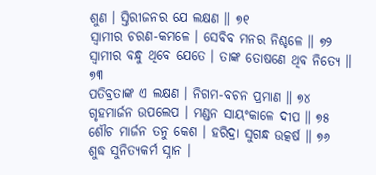ଶୁଣ । ସ୍ତିରୀଜନର ଯେ ଲକ୍ଷଣ ॥ ୭୧
ସ୍ୱାମୀର ଚରଣ-କମଳେ । ସେବିବ ମନର ନିଶ୍ଚଳେ ॥ ୭୨
ସ୍ୱାମୀର ବନ୍ଧୁ ଥିବେ ଯେତେ । ତାଙ୍କ ତୋଷଣେ ଥିବ ନିତ୍ୟେ ॥ ୭୩
ପତିବ୍ରତାଙ୍କ ଏ ଲକ୍ଷଣ । ନିଗମ-ବଚନ ପ୍ରମାଣ ॥ ୭୪
ଗୃହମାର୍ଜନ ଉପଲେପ । ମଣ୍ଡନ ସାୟଂକାଳେ ଦୀପ ॥ ୭୫
ଶୌଚ ମାର୍ଜନ ତନୁ କେଶ । ହରିଦ୍ରା ସୁଗନ୍ଧ ଉତ୍କର୍ଷ ॥ ୭୬
ଶୁଦ୍ଧ ସୁନିତ୍ୟକର୍ମ ସ୍ନାନ ।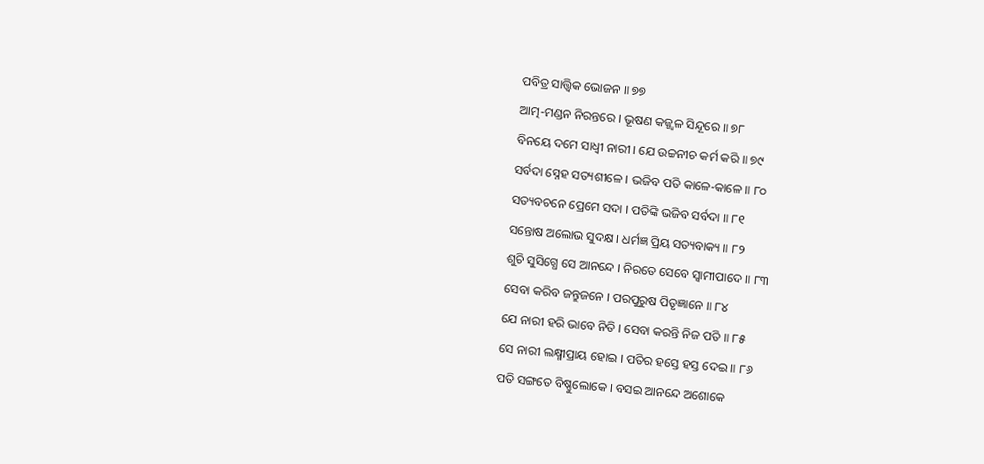ପବିତ୍ର ସାତ୍ତ୍ୱିକ ଭୋଜନ ॥ ୭୭
ଆତ୍ମ-ମଣ୍ଡନ ନିରନ୍ତରେ । ଭୂଷଣ କଜ୍ଜ୍ୱଳ ସିନ୍ଦୂରେ ॥ ୭୮
ବିନୟେ ଦମେ ସାଧ୍ୱୀ ନାରୀ । ଯେ ଉଚ୍ଚନୀଚ କର୍ମ କରି ॥ ୭୯
ସର୍ବଦା ସ୍ନେହ ସତ୍ୟଶୀଳେ । ଭଜିବ ପତି କାଳେ-କାଳେ ॥ ୮୦
ସତ୍ୟବଚନେ ପ୍ରେମେ ସଦା । ପତିଙ୍କି ଭଜିବ ସର୍ବଦା ॥ ୮୧
ସନ୍ତୋଷ ଅଲୋଭ ସୁଦକ୍ଷ । ଧର୍ମଜ୍ଞ ପ୍ରିୟ ସତ୍ୟବାକ୍ୟ ॥ ୮୨
ଶୁଚି ସୁସିଗ୍ଧେ ସେ ଆନନ୍ଦେ । ନିରତେ ସେବେ ସ୍ୱାମୀପାଦେ ॥ ୮୩
ସେବା କରିବ ଜନ୍ତୁଜନେ । ପରପୁରୁଷ ପିତୃଜ୍ଞାନେ ॥ ୮୪
ଯେ ନାରୀ ହରି ଭାବେ ନିତି । ସେବା କରନ୍ତି ନିଜ ପତି ॥ ୮୫
ସେ ନାରୀ ଲକ୍ଷ୍ମୀପ୍ରାୟ ହୋଇ । ପତିର ହସ୍ତେ ହସ୍ତ ଦେଇ ॥ ୮୬
ପତି ସଙ୍ଗତେ ବିଷ୍ଣୁଲୋକେ । ବସଇ ଆନନ୍ଦେ ଅଶୋକେ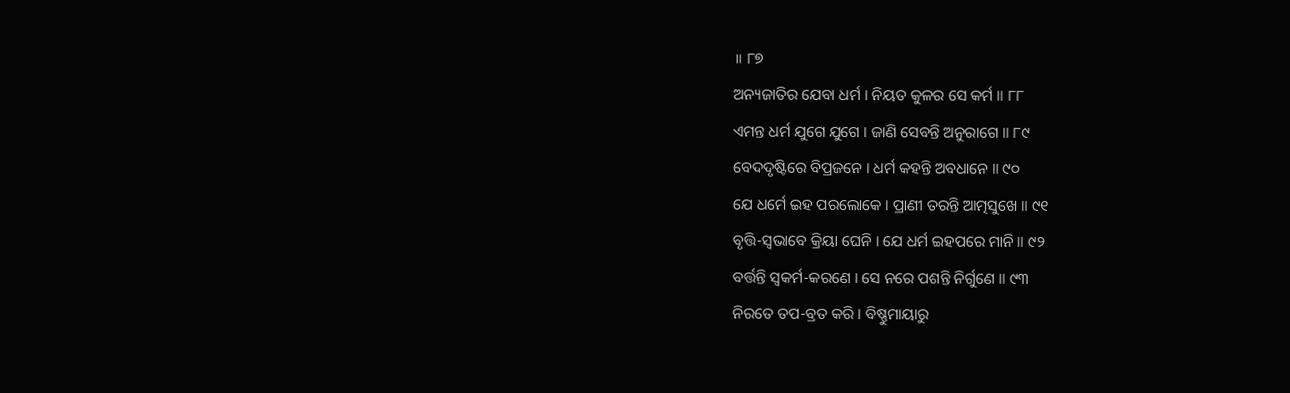॥ ୮୭
ଅନ୍ୟଜାତିର ଯେବା ଧର୍ମ । ନିୟତ କୁଳର ସେ କର୍ମ ॥ ୮୮
ଏମନ୍ତ ଧର୍ମ ଯୁଗେ ଯୁଗେ । ଜାଣି ସେବନ୍ତି ଅନୁରାଗେ ॥ ୮୯
ବେଦଦୃଷ୍ଟିରେ ବିପ୍ରଜନେ । ଧର୍ମ କହନ୍ତି ଅବଧାନେ ॥ ୯୦
ଯେ ଧର୍ମେ ଇହ ପରଲୋକେ । ପ୍ରାଣୀ ତରନ୍ତି ଆତ୍ମସୁଖେ ॥ ୯୧
ବୃତ୍ତି-ସ୍ୱଭାବେ କ୍ରିୟା ଘେନି । ଯେ ଧର୍ମ ଇହପରେ ମାନି ॥ ୯୨
ବର୍ତ୍ତନ୍ତି ସ୍ୱକର୍ମ-କରଣେ । ସେ ନରେ ପଶନ୍ତି ନିର୍ଗୁଣେ ॥ ୯୩
ନିରତେ ତପ-ବ୍ରତ କରି । ବିଷ୍ଣୁମାୟାରୁ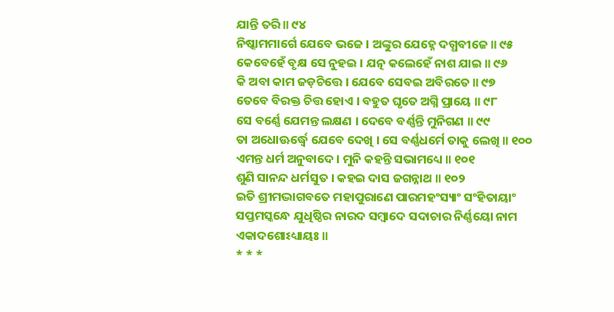ଯାନ୍ତି ତରି ॥ ୯୪
ନିଷ୍କାମମାର୍ଗେ ଯେବେ ଭଜେ । ଅଙ୍କୁର ଯେହ୍ନେ ଦଗ୍ଧବୀଜେ ॥ ୯୫
କେବେହେଁ ବୃକ୍ଷ ସେ ନୁହଇ । ଯତ୍ନ କଲେହେଁ ନାଶ ଯାଇ ॥ ୯୬
କି ଅବା କାମ ଜଡ଼ଚିତ୍ତେ । ଯେବେ ସେବଇ ଅବିରତେ ॥ ୯୭
ତେବେ ବିରକ୍ତ ଚିତ୍ତ ହୋଏ । ବହୁତ ଘୃତେ ଅଗ୍ନି ପ୍ରାୟେ ॥ ୯୮
ସେ ବର୍ଣ୍ଣେ ଯେମନ୍ତ ଲକ୍ଷଣ । ଦେବେ ବର୍ଣ୍ଣନ୍ତି ମୁନିଗଣ ॥ ୯୯
ତା ଅଧୋଊର୍ଦ୍ଧ୍ୱେ ଯେବେ ଦେଖି । ସେ ବର୍ଣ୍ଣଧର୍ମେ ତାକୁ ଲେଖି ॥ ୧୦୦
ଏମନ୍ତ ଧର୍ମ ଅନୁବାଦେ । ମୁନି କହନ୍ତି ସଭାମଧ୍ୟେ ॥ ୧୦୧
ଶୁଣି ସାନନ୍ଦ ଧର୍ମସୁତ । କହଇ ଦାସ ଜଗନ୍ନାଥ ॥ ୧୦୨
ଇତି ଶ୍ରୀମଦ୍ଭାଗବତେ ମହାପୁରାଣେ ପାରମହଂସ୍ୟାଂ ସଂହିତାୟାଂ
ସପ୍ତମସ୍କନ୍ଧେ ଯୁଧିଷ୍ଠିର ନାରଦ ସମ୍ବାଦେ ସଦାଚାର ନିର୍ଣ୍ଣୟୋ ନାମ ଏକାଦଶୋଽଧ୍ୟାୟଃ ॥
* * *